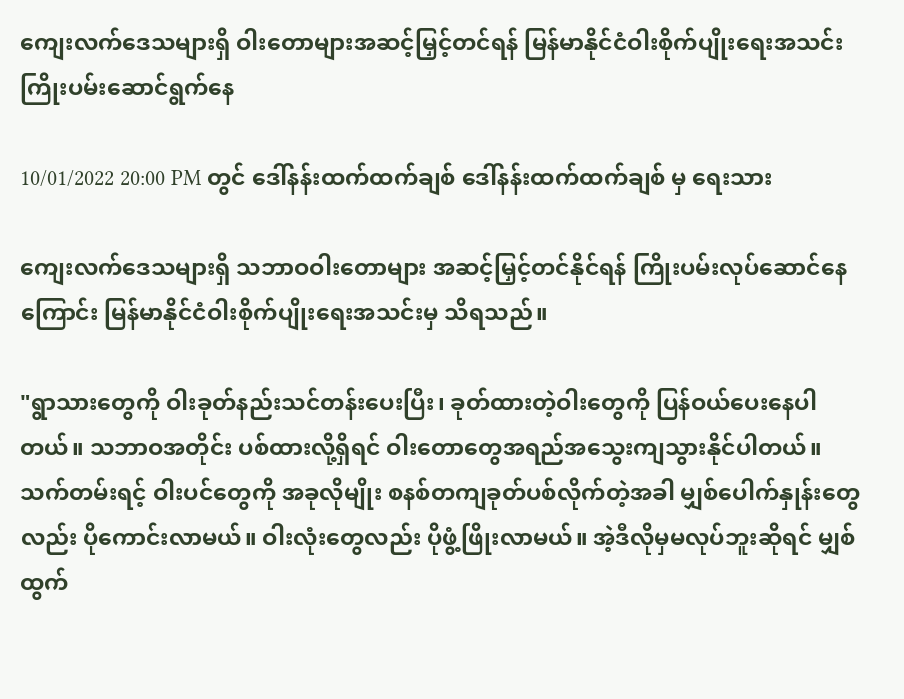ကျေးလက်ဒေသများရှိ ဝါးတောများအဆင့်မြှင့်တင်ရန် မြန်မာနိုင်ငံဝါးစိုက်ပျိုးရေးအသင်း ကြိုးပမ်းဆောင်ရွက်နေ

10/01/2022 20:00 PM တွင် ဒေါ်နန်းထက်ထက်ချစ် ဒေါ်နန်းထက်ထက်ချစ် မှ ရေးသား

ကျေးလက်ဒေသများရှိ သဘာဝဝါးတောများ အဆင့်မြှင့်တင်နိုင်ရန် ကြိုးပမ်းလုပ်ဆောင်နေကြောင်း မြန်မာနိုင်ငံဝါးစိုက်ပျိုးရေးအသင်းမှ သိရသည်။

"ရွာသားတွေကို ဝါးခုတ်နည်းသင်တန်းပေးပြီး၊ ခုတ်ထားတဲ့ဝါးတွေကို ပြန်ဝယ်ပေးနေပါတယ်။ သဘာဝအတိုင်း ပစ်ထားလို့ရှိရင် ဝါးတောတွေအရည်အသွေးကျသွားနိုင်ပါတယ်။ သက်တမ်းရင့် ဝါးပင်တွေကို အခုလိုမျိုး စနစ်တကျခုတ်ပစ်လိုက်တဲ့အခါ မျှစ်ပေါက်နှုန်းတွေလည်း ပိုကောင်းလာမယ်။ ဝါးလုံးတွေလည်း ပိုဖွံ့ဖြိုးလာမယ်။ အဲ့ဒီလိုမှမလုပ်ဘူးဆိုရင် မျှစ်ထွက်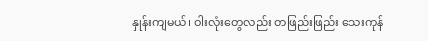နှုန်းကျမယ်၊ ဝါးလုံးတွေလည်း တဖြည်းဖြည်း သေးကုန်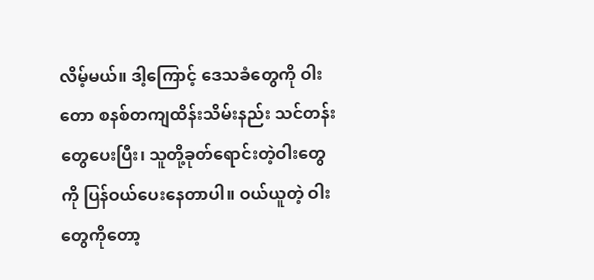လိမ့်မယ်။ ဒါ့ကြောင့် ဒေသခံတွေကို ဝါးတော စနစ်တကျထိန်းသိမ်းနည်း သင်တန်းတွေပေးပြီး၊ သူတို့ခုတ်ရောင်းတဲ့ဝါးတွေကို ပြန်ဝယ်ပေးနေတာပါ။ ဝယ်ယူတဲ့ ဝါးတွေကိုတော့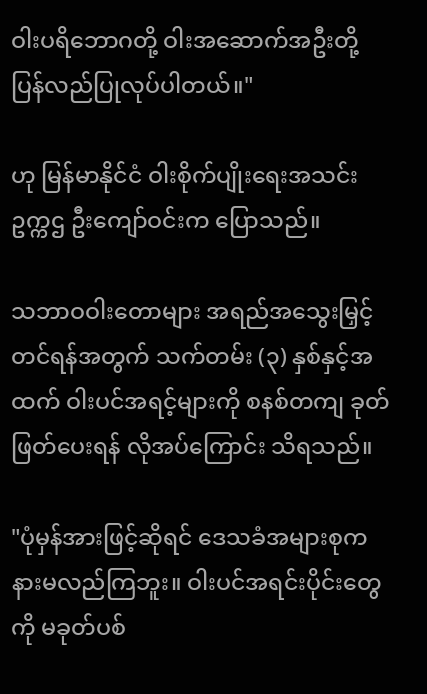ဝါးပရိဘောဂတို့ ဝါးအဆောက်အဦးတို့ ပြန်လည်ပြုလုပ်ပါတယ်။"

ဟု မြန်မာနိုင်ငံ ဝါးစိုက်ပျိုးရေးအသင်း ဥက္ကဌ ဦးကျော်ဝင်းက ပြောသည်။

သဘာဝဝါးတောများ အရည်အသွေးမြှင့်တင်ရန်အတွက် သက်တမ်း (၃) နှစ်နှင့်အထက် ဝါးပင်အရင့်များကို စနစ်တကျ ခုတ်ဖြတ်ပေးရန် လိုအပ်ကြောင်း သိရသည်။

"ပုံမှန်အားဖြင့်ဆိုရင် ဒေသခံအများစုက နားမလည်ကြဘူး။ ဝါးပင်အရင်းပိုင်းတွေကို မခုတ်ပစ်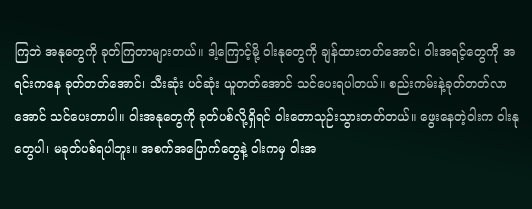ကြဘဲ အနုတွေကို ခုတ်ကြတာများတယ်။ ဒါ့ကြောင့်မို့ ဝါးနုတွေကို ချန်ထားတတ်အောင်၊ ဝါးအရင့်တွေကို အရင်းကနေ ခုတ်တတ်အောင်၊ သီးဆုံး ပင်ဆုံး ယူတတ်အောင် သင်ပေးရပါတယ်။ စည်းကမ်းနဲ့ခုတ်တတ်လာအောင် သင်ပေးတာပါ။ ဝါးအနုတွေကို ခုတ်ပစ်လို့ရှိရင် ဝါးတောသုဉ်းသွားတတ်တယ်။ ဖွေးနေတဲ့ဝါးက ဝါးနုတွေပါ၊ မခုတ်ပစ်ရပါဘူး။ အစက်အပြောက်တွေနဲ့ ဝါးကမှ ဝါးအ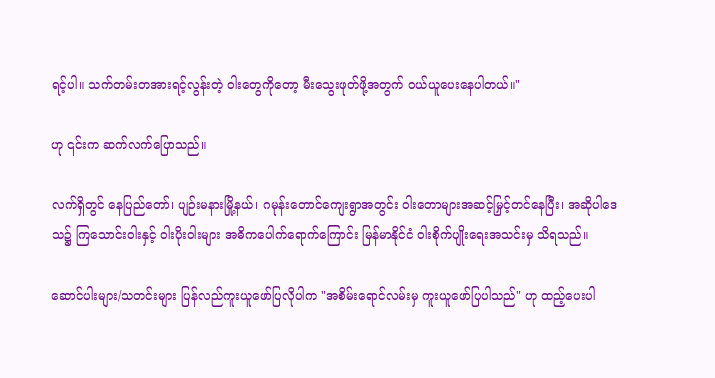ရင့်ပါ။ သက်တမ်းတအားရင့်လွန်းတဲ့ ဝါးတွေကိုတော့ မီးသွေးဖုတ်ဖို့အတွက် ဝယ်ယူပေးနေပါတယ်။"

ဟု ၎င်းက ဆက်လက်ပြောသည်။

လက်ရှိတွင် နေပြည်တော်၊ ပျဉ်းမနားမြို့နယ်၊ ဂမုန်းတောင်ကျေးရွာအတွင်း ဝါးတောများအဆင့်မြှင့်တင်နေပြီး၊ အဆိုပါဒေသ၌ ကြသောင်းဝါးနှင့် ဝါးပိုးဝါးများ အဓိကပေါက်ရောက်ကြောင်း မြန်မာနိုင်ငံ ဝါးစိုက်ပျိုးရေးအသင်းမှ သိရသည်။

ဆောင်ပါးများ/သတင်းများ ပြန်လည်ကူးယူဖော်ပြလိုပါက "အစိမ်းရောင်လမ်းမှ ကူးယူဖော်ပြပါသည်" ဟု ထည့်ပေးပါ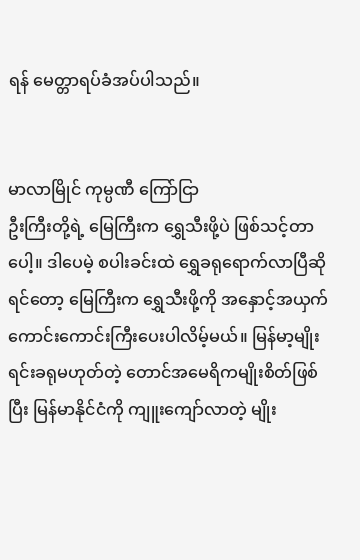ရန် မေတ္တာရပ်ခံအပ်ပါသည်။


မာလာမြိုင် ကုမ္ပဏီ ကြော်ငြာ
ဦးကြီးတို့ရဲ့ မြေကြီးက ရွှေသီးဖို့ပဲ ဖြစ်သင့်တာပေါ့။ ဒါပေမဲ့ စပါးခင်းထဲ ရွှေခရုရောက်လာပြီဆိုရင်တော့ မြေကြီးက ရွှေသီးဖို့ကို အနှောင့်အယှက် ကောင်းကောင်းကြီးပေးပါလိမ့်မယ်။ မြန်မာ့မျိုးရင်းခရုမဟုတ်တဲ့ တောင်အမေရိကမျိုးစိတ်ဖြစ်ပြီး မြန်မာနိုင်ငံကို ကျူးကျော်လာတဲ့ မျိုး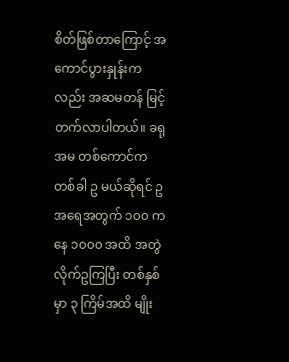စိတ်ဖြစ်တာကြောင့် အကောင်ပွားနှုန်းကလည်း အဆမတန် မြင့်တက်လာပါတယ်။ ခရုအမ တစ်ကောင်က တစ်ခါ ဥ မယ်ဆိုရင် ဥအရေအတွက် ၁၀၀ ကနေ ၁၀၀၀ အထိ အတွဲလိုက်ဥကြပြီး တစ်နှစ်မှာ ၃ ကြိမ်အထိ မျိုး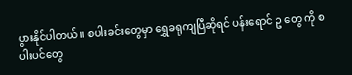ပွားနိုင်ပါတယ်။ စပါးခင်းတွေမှာ ရွှေခရုကျပြီဆိုရင် ပန်းရောင် ဥ တွေ ကို စပါးပင်တွေ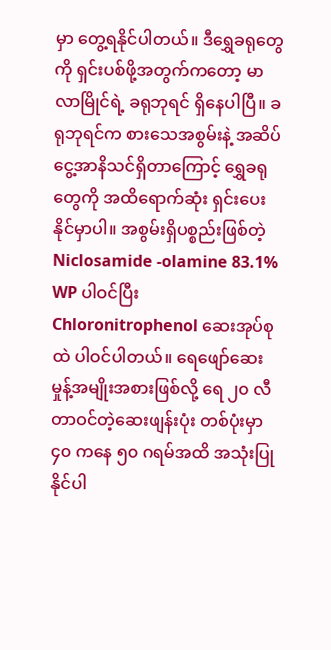မှာ တွေ့ရနိုင်ပါတယ်။ ဒီရွှေခရုတွေကို ရှင်းပစ်ဖို့အတွက်ကတော့ မာလာမြိုင်ရဲ့ ခရုဘုရင် ရှိနေပါပြီ။ ခရုဘုရင်က စားသေအစွမ်းနဲ့ အဆိပ်ငွေ့အာနိသင်ရှိတာကြောင့် ရွှေခရုတွေကို အထိရောက်ဆုံး ရှင်းပေးနိုင်မှာပါ။ အစွမ်းရှိပစ္စည်းဖြစ်တဲ့ Niclosamide -olamine 83.1% WP ပါဝင်ပြီး Chloronitrophenol ဆေးအုပ်စုထဲ ပါဝင်ပါတယ်။ ရေဖျော်ဆေးမှုန့်အမျိုးအစားဖြစ်လို့ ရေ ၂၀ လီတာဝင်တဲ့ဆေးဖျန်းပုံး တစ်ပုံးမှာ ၄၀ ကနေ ၅၀ ဂရမ်အထိ အသုံးပြုနိုင်ပါ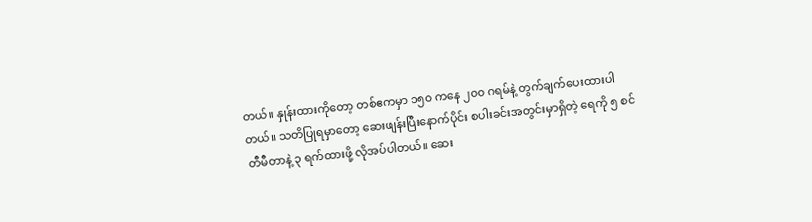တယ်။ နှုန်းထားကိုတော့ တစ်ဧကမှာ ၁၅၀ ကနေ ၂၀၀ ဂရမ်နဲ့ တွက်ချက်ပေးထားပါတယ်။ သတိပြုရမှာတော့ ဆေးဖျန်းပြီးနောက်ပိုင်း စပါးခင်းအတွင်းမှာရှိတဲ့ ရေကို ၅ စင်တီမီတာနဲ့ ၃ ရက်ထားဖို့ လိုအပ်ပါတယ်။ ဆေး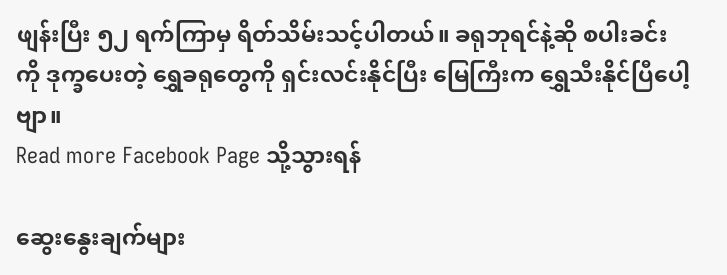ဖျန်းပြီး ၅၂ ရက်ကြာမှ ရိတ်သိမ်းသင့်ပါတယ်။ ခရုဘုရင်နဲ့ဆို စပါးခင်းကို ဒုက္ခပေးတဲ့ ရွှေခရုတွေကို ရှင်းလင်းနိုင်ပြီး မြေကြီးက ရွှေသီးနိုင်ပြီပေါ့ဗျာ။
Read more Facebook Page သို့သွားရန်

ဆွေးနွေးချက်များ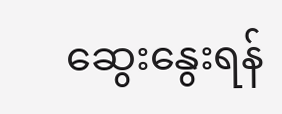ဆွေးနွေးရန်